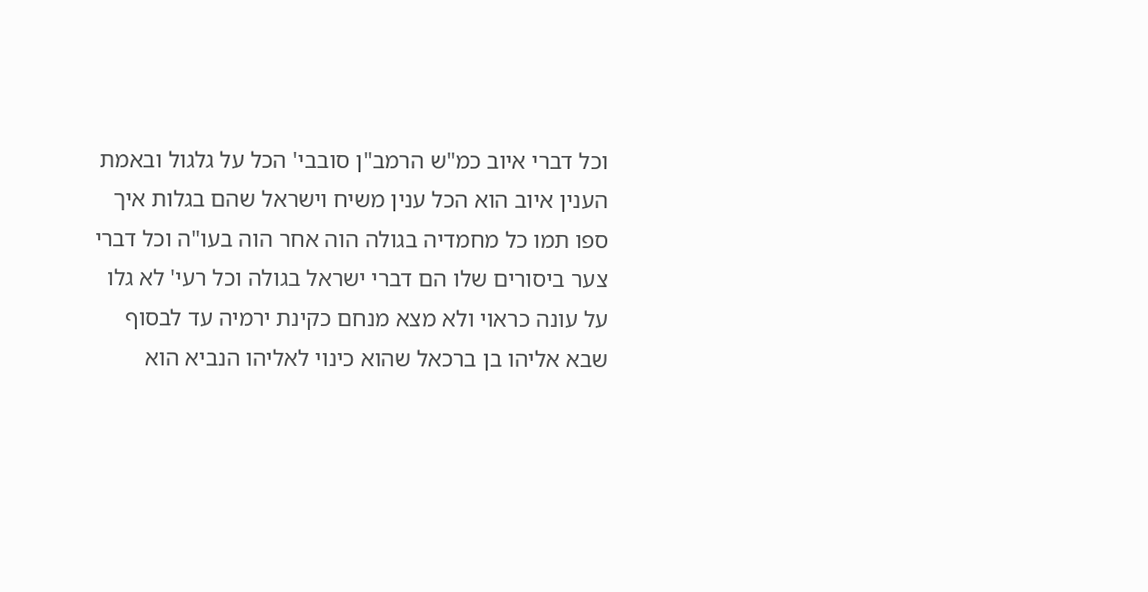וכל דברי איוב כמ"ש הרמב"ן סובבי' הכל על גלגול ובאמת הענין איוב הוא הכל ענין משיח וישראל שהם בגלות איך ספו תמו כל מחמדיה בגולה הוה אחר הוה בעו"ה וכל דברי צער ביסורים שלו הם דברי ישראל בגולה וכל רעי' לא גלו על עונה כראוי ולא מצא מנחם כקינת ירמיה עד לבסוף שבא אליהו בן ברכאל שהוא כינוי לאליהו הנביא הוא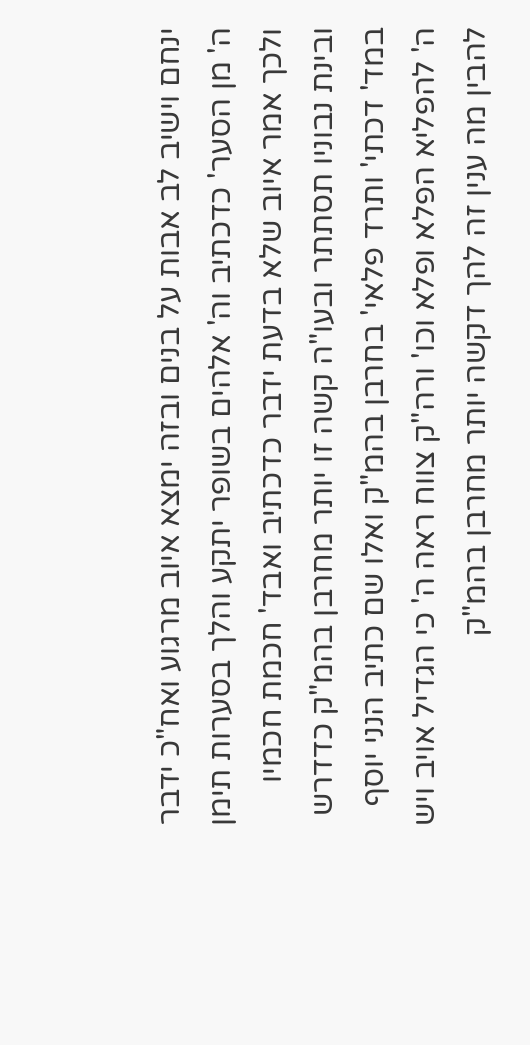ינחם וישיב לב אבות על בנים ובזה ימצא איוב מרגוע ואח"כ ידבר ה' מן הסער' כדכתיב וה' אלהים בשופר יתקע והלך בסערות תימן ולכך אמר איוב שלא בדעת ידבר כדכתיב ואבד' חכמת חכמיו ובינת נבוניו תסתתר ובעו"ה קשה זו יותר מחרבן בהמ"ק כדדרש במד' דכתי' ותרד פלאי' בחרבן בהמ"ק ואלו שם כתיב הנני יוסף ה' להפליא הפלא ופלא וכו' ורה"ק צווח ראה ה' כי הגדיל אויב ויש להבין מה ענין זה להך דקשה יותר מחרבן בהמ"ק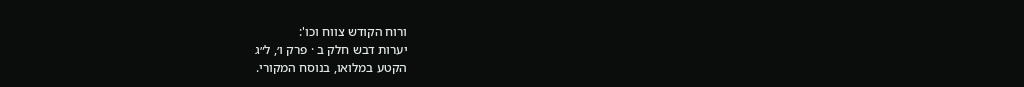ורוח הקודש צווח וכו':
יערות דבש חלק ב · פרק ו׳, ל״ג
הקטע במלואו, בנוסח המקורי.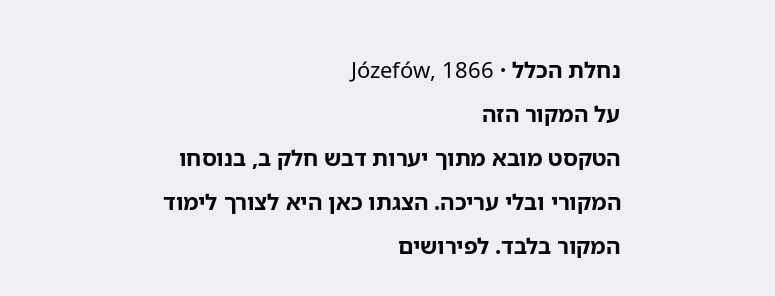נחלת הכלל · Józefów, 1866
על המקור הזה
הטקסט מובא מתוך יערות דבש חלק ב, בנוסחו המקורי ובלי עריכה. הצגתו כאן היא לצורך לימוד המקור בלבד. לפירושים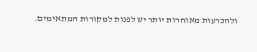ולהכרעות מאוחרות יותר יש לפנות למקורות המתאימים.